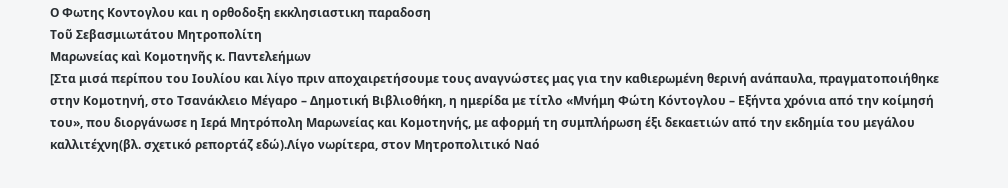Ο Φωτης Κοντογλου και η ορθοδοξη εκκλησιαστικη παραδοση
Τοῦ Σεβασμιωτάτου Μητροπολίτη
Μαρωνείας καὶ Κομοτηνῆς κ. Παντελεήμων
[Στα μισά περίπου του Ιουλίου και λίγο πριν αποχαιρετήσουμε τους αναγνώστες μας για την καθιερωμένη θερινή ανάπαυλα, πραγματοποιήθηκε στην Κομοτηνή, στο Τσανάκλειο Μέγαρο – Δημοτική Βιβλιοθήκη, η ημερίδα με τίτλο «Μνήμη Φώτη Κόντογλου – Εξήντα χρόνια από την κοίμησή του», που διοργάνωσε η Ιερά Μητρόπολη Μαρωνείας και Κομοτηνής, με αφορμή τη συμπλήρωση έξι δεκαετιών από την εκδημία του μεγάλου καλλιτέχνη(βλ. σχετικό ρεπορτάζ εδώ).Λίγο νωρίτερα, στον Μητροπολιτικό Ναό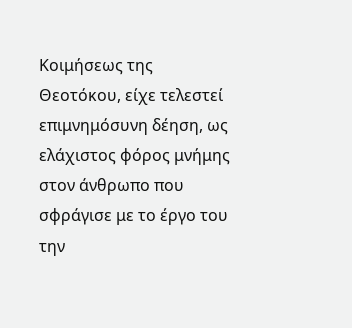Κοιμήσεως της Θεοτόκου, είχε τελεστεί επιμνημόσυνη δέηση, ως ελάχιστος φόρος μνήμης στον άνθρωπο που σφράγισε με το έργο του την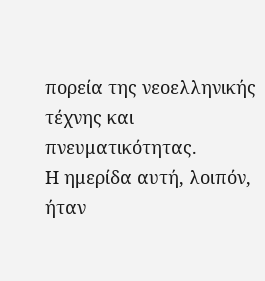πορεία της νεοελληνικής τέχνης και πνευματικότητας.
Η ημερίδα αυτή, λοιπόν, ήταν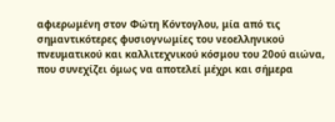αφιερωμένη στον Φώτη Κόντογλου, μία από τις σημαντικότερες φυσιογνωμίες του νεοελληνικού πνευματικού και καλλιτεχνικού κόσμου του 20ού αιώνα, που συνεχίζει όμως να αποτελεί μέχρι και σήμερα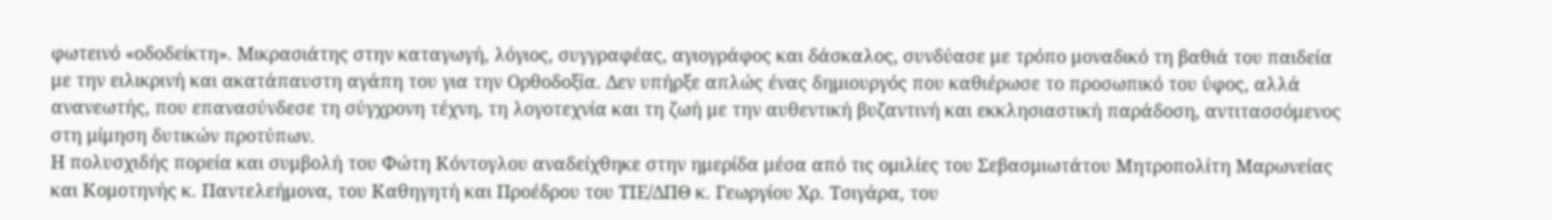φωτεινό «οδοδείκτη». Μικρασιάτης στην καταγωγή, λόγιος, συγγραφέας, αγιογράφος και δάσκαλος, συνδύασε με τρόπο μοναδικό τη βαθιά του παιδεία με την ειλικρινή και ακατάπαυστη αγάπη του για την Ορθοδοξία. Δεν υπήρξε απλώς ένας δημιουργός που καθιέρωσε το προσωπικό του ύφος, αλλά ανανεωτής, που επανασύνδεσε τη σύγχρονη τέχνη, τη λογοτεχνία και τη ζωή με την αυθεντική βυζαντινή και εκκλησιαστική παράδοση, αντιτασσόμενος στη μίμηση δυτικών προτύπων.
Η πολυσχιδής πορεία και συμβολή του Φώτη Κόντογλου αναδείχθηκε στην ημερίδα μέσα από τις ομιλίες του Σεβασμιωτάτου Μητροπολίτη Μαρωνείας και Κομοτηνής κ. Παντελεήμονα, του Καθηγητή και Προέδρου του ΤΙΕ/ΔΠΘ κ. Γεωργίου Χρ. Τσιγάρα, του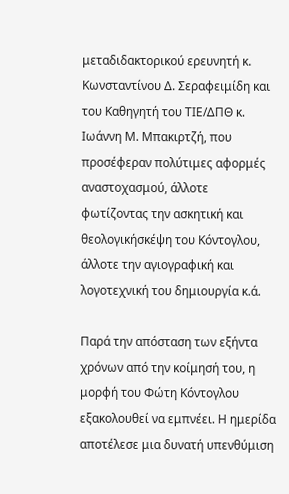μεταδιδακτορικού ερευνητή κ. Κωνσταντίνου Δ. Σεραφειμίδη και του Καθηγητή του ΤΙΕ/ΔΠΘ κ. Ιωάννη Μ. Μπακιρτζή, που προσέφεραν πολύτιμες αφορμές αναστοχασμού, άλλοτε φωτίζοντας την ασκητική και θεολογικήσκέψη του Κόντογλου, άλλοτε την αγιογραφική και λογοτεχνική του δημιουργία κ.ά.

Παρά την απόσταση των εξήντα χρόνων από την κοίμησή του, η μορφή του Φώτη Κόντογλου εξακολουθεί να εμπνέει. Η ημερίδα αποτέλεσε μια δυνατή υπενθύμιση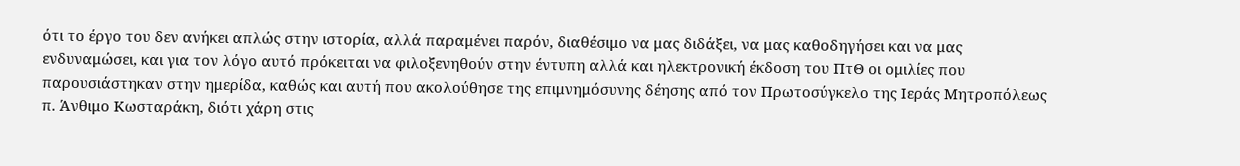ότι το έργο του δεν ανήκει απλώς στην ιστορία, αλλά παραμένει παρόν, διαθέσιμο να μας διδάξει, να μας καθοδηγήσει και να μας ενδυναμώσει, και για τον λόγο αυτό πρόκειται να φιλοξενηθούν στην έντυπη αλλά και ηλεκτρονική έκδοση του ΠτΘ οι ομιλίες που παρουσιάστηκαν στην ημερίδα, καθώς και αυτή που ακολούθησε της επιμνημόσυνης δέησης από τον Πρωτοσύγκελο της Ιεράς Μητροπόλεως π. Άνθιμο Κωσταράκη, διότι χάρη στις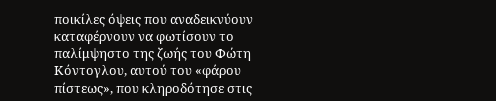ποικίλες όψεις που αναδεικνύουν καταφέρνουν να φωτίσουν το παλίμψηστο της ζωής του Φώτη Κόντογλου, αυτού του «φάρου πίστεως», που κληροδότησε στις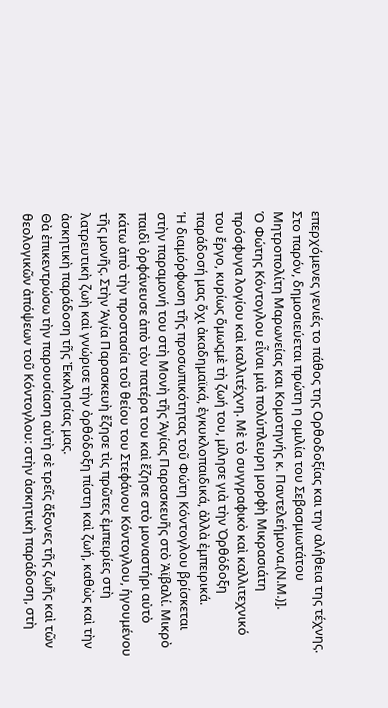επερχόμενες γενιές το πάθος της Ορθοδοξίας και την αλήθεια της τέχνης.
Στο παρόν, δημοσιεύεται πρώτη η ομιλία του Σεβασμιωτάτου Μητροπολίτη Μαρωνείας και Κομοτηνής κ. Παντελεήμονα.(Ν.Μ.)].
Ὁ Φώτης Κόντογλου εἶναι μιὰ πολύπλευρη μορφὴ Μικρασιάτη πρόσφυγα λογίου καὶ καλλιτέχνη. Μὲ τὸ συγγραφικὸ καὶ καλλιτεχνικό του ἔργο, κυρίως ὅμωςμὲ τὴ ζωή του, μίλησε γιὰ τὴν Ὀρθόδοξη παράδοσή μας ὄχι ἀκαδημαϊκά, ἐγκυκλοπαιδικά, ἀλλὰ ἐμπειρικά.
Ἡ διαμόρφωση τῆς προσωπικότητας τοῦ Φώτη Κόντογλου βρίσκεται στὴν παραμονή του στὴ Μονὴ τῆς Ἁγίας Παρασκευῆς στὸ Ἀϊβαλί. Μικρὸ παιδὶ ὀρφάνευσε ἀπὸ τὸν πατέρα του καὶ ἔζησε στὸ μοναστήρι αὐτὸ κάτω ἀπὸ τὴν προστασία τοῦ θείου του Στεφάνου Κόντογλου, ἡγουμένου τῆς μονῆς. Στὴν Ἁγία Παρασκευὴ ἔζησε τὶς πρῶτες ἐμπειρίες στὴ λατρευτικὴ ζωὴ καὶ γνώρισε τὴν ὀρθόδοξη πίστη καὶ ζωή, καθὼς καὶ τὴν ἀσκητικὴ παράδοση τῆς Ἐκκλησίας μας.
Θὰ ἐπικεντρώσω τὴν παρουσίαση αὐτὴ σὲ τρεῖς ἄξονες τῆς ζωῆς καὶ τῶν θεολογικῶν ἀπόψεων τοῦ Κόντογλου: στὴν ἀσκητικὴ παράδοση, στὴ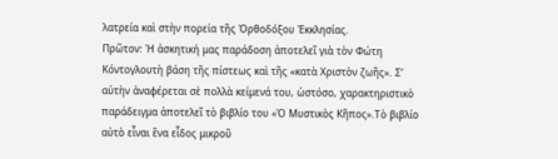λατρεία καὶ στὴν πορεία τῆς Ὀρθοδόξου Ἐκκλησίας.
Πρῶτον: Ἡ ἀσκητική μας παράδοση ἀποτελεῖ γιὰ τὸν Φώτη Κόντογλουτὴ βάση τῆς πίστεως καὶ τῆς «κατὰ Χριστὸν ζωῆς». Σ’ αὐτὴν ἀναφέρεται σὲ πολλὰ κείμενά του, ὡστόσο, χαρακτηριστικὸ παράδειγμα ἀποτελεῖ τὸ βιβλίο του «Ὁ Μυστικὸς Κῆπος».Τὸ βιβλίο αὐτὸ εἶναι ἕνα εἶδος μικροῦ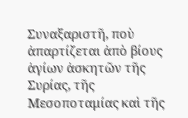Συναξαριστῆ, ποὺ ἀπαρτίζεται ἀπὸ βίους ἁγίων ἀσκητῶν τῆς Συρίας, τῆς Μεσοποταμίας καὶ τῆς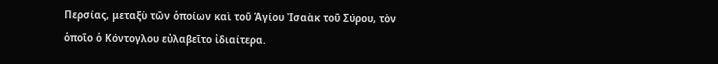Περσίας, μεταξὺ τῶν ὁποίων καὶ τοῦ Ἁγίου Ἰσαὰκ τοῦ Σύρου, τὸν ὁποῖο ὁ Κόντογλου εὐλαβεῖτο ἰδιαίτερα.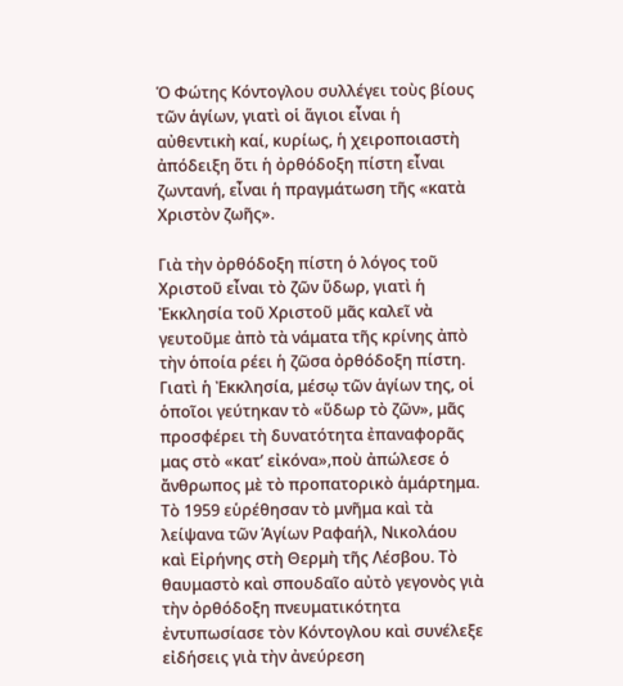Ὁ Φώτης Κόντογλου συλλέγει τοὺς βίους τῶν ἁγίων, γιατὶ οἱ ἅγιοι εἶναι ἡ αὐθεντικὴ καί, κυρίως, ἡ χειροποιαστὴ ἀπόδειξη ὅτι ἡ ὀρθόδοξη πίστη εἶναι ζωντανή, εἶναι ἡ πραγμάτωση τῆς «κατὰ Χριστὸν ζωῆς».

Γιὰ τὴν ὀρθόδοξη πίστη ὁ λόγος τοῦ Χριστοῦ εἶναι τὸ ζῶν ὕδωρ, γιατὶ ἡ Ἐκκλησία τοῦ Χριστοῦ μᾶς καλεῖ νὰ γευτοῦμε ἀπὸ τὰ νάματα τῆς κρίνης ἀπὸ τὴν ὁποία ρέει ἡ ζῶσα ὀρθόδοξη πίστη. Γιατὶ ἡ Ἐκκλησία, μέσῳ τῶν ἁγίων της, οἱ ὁποῖοι γεύτηκαν τὸ «ὕδωρ τὸ ζῶν», μᾶς προσφέρει τὴ δυνατότητα ἐπαναφορᾶς μας στὸ «κατ’ εἰκόνα»,ποὺ ἀπώλεσε ὁ ἄνθρωπος μὲ τὸ προπατορικὸ ἁμάρτημα.
Τὸ 1959 εὑρέθησαν τὸ μνῆμα καὶ τὰ λείψανα τῶν Ἁγίων Ραφαήλ, Νικολάου καὶ Εἰρήνης στὴ Θερμὴ τῆς Λέσβου. Τὸ θαυμαστὸ καὶ σπουδαῖο αὐτὸ γεγονὸς γιὰ τὴν ὀρθόδοξη πνευματικότητα ἐντυπωσίασε τὸν Κόντογλου καὶ συνέλεξε εἰδήσεις γιὰ τὴν ἀνεύρεση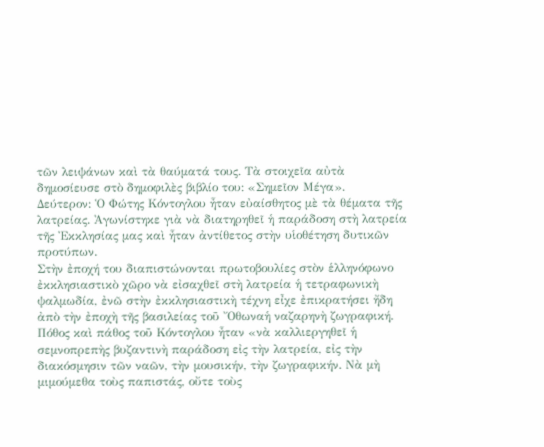τῶν λειψάνων καὶ τὰ θαύματά τους. Τὰ στοιχεῖα αὐτὰ δημοσίευσε στὸ δημοφιλὲς βιβλίο του: «Σημεῖον Μέγα».
Δεύτερον: Ὁ Φώτης Κόντογλου ἦταν εὐαίσθητος μὲ τὰ θέματα τῆς λατρείας. Ἀγωνίστηκε γιὰ νὰ διατηρηθεῖ ἡ παράδοση στὴ λατρεία τῆς Ἐκκλησίας μας καὶ ἦταν ἀντίθετος στὴν υἱοθέτηση δυτικῶν προτύπων.
Στὴν ἐποχή του διαπιστώνονται πρωτοβουλίες στὸν ἑλληνόφωνο ἐκκλησιαστικὸ χῶρο νὰ εἰσαχθεῖ στὴ λατρεία ἡ τετραφωνικὴ ψαλμωδία, ἐνῶ στὴν ἐκκλησιαστικὴ τέχνη εἶχε ἐπικρατήσει ἤδη ἀπὸ τὴν ἐποχὴ τῆς βασιλείας τοῦ Ὄθωναἡ ναζαρηνὴ ζωγραφική. Πόθος καὶ πάθος τοῦ Κόντογλου ἦταν «νὰ καλλιεργηθεῖ ἡ σεμνοπρεπὴς βυζαντινὴ παράδοση εἰς τὴν λατρεία, εἰς τὴν διακόσμησιν τῶν ναῶν, τὴν μουσικήν, τὴν ζωγραφικήν. Νὰ μὴ μιμούμεθα τοὺς παπιστάς, οὔτε τοὺς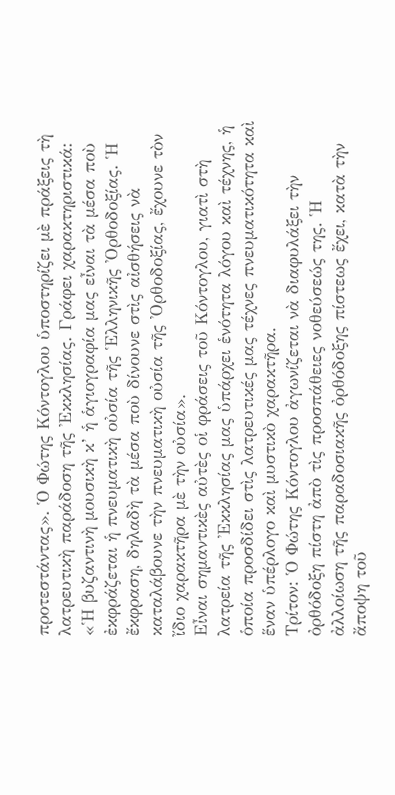προτεστάντας». Ὁ Φώτης Κόντογλου ὑποστηρίζει μὲ πράξεις τὴ λατρευτικὴ παράδοση τῆς Ἐκκλησίας. Γράφει χαρακτηριστικά: «Ἡ βυζαντινὴ μουσικὴ κ’ ἡ ἁγιογραφία μας εἶναι τὰ μέσα ποὺ ἐκφράζεται ἡ πνευματικὴ οὐσία τῆς Ἑλληνικῆς Ὀρθοδοξίας. Ἡ ἔκφραση, δηλαδὴ τὰ μέσα ποὺ δίνουνε στὶς αἰσθήσεις νὰ καταλάβουνε τὴν πνευματικὴ οὐσία τῆς Ὀρθοδοξίας, ἔχουνε τὸν ἴδιο χαρακτῆρα μὲ τὴν οὐσία».
Εἶναι σημαντικὲς αὐτὲς οἱ φράσεις τοῦ Κόντογλου, γιατὶ στὴ λατρεία τῆς Ἐκκλησίας μας ὑπάρχει ἑνότητα λόγου καὶ τέχνης, ἡ ὁποία προσδίδει στὶς λατρευτικές μας τέχνες πνευματικότητα καὶ ἕναν ὑπέρλογο καὶ μυστικὸ χαρακτῆρα.
Τρίτον: Ὁ Φώτης Κόντογλου ἀγωνίζεται νὰ διαφυλάξει τὴν ὀρθόδοξη πίστη ἀπὸ τὶς προσπάθειες νοθεύσεώς της. Ἡ ἀλλοίωση τῆς παραδοσιακῆς ὀρθόδοξης πίστεως ἔχει, κατὰ τὴν ἄποψη τοῦ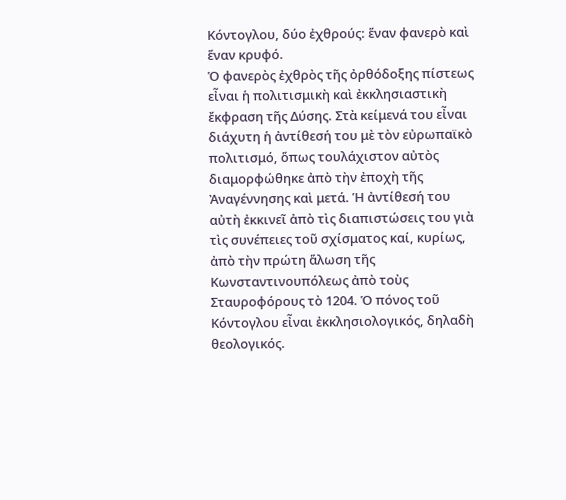Κόντογλου, δύο ἐχθρούς: ἕναν φανερὸ καὶ ἕναν κρυφό.
Ὁ φανερὸς ἐχθρὸς τῆς ὀρθόδοξης πίστεως εἶναι ἡ πολιτισμικὴ καὶ ἐκκλησιαστικὴ ἔκφραση τῆς Δύσης. Στὰ κείμενά του εἶναι διάχυτη ἡ ἀντίθεσή του μὲ τὸν εὐρωπαϊκὸ πολιτισμό, ὅπως τουλάχιστον αὐτὸς διαμορφώθηκε ἀπὸ τὴν ἐποχὴ τῆς Ἀναγέννησης καὶ μετά. Ἡ ἀντίθεσή του αὐτὴ ἐκκινεῖ ἀπὸ τὶς διαπιστώσεις του γιὰ τὶς συνέπειες τοῦ σχίσματος καί, κυρίως, ἀπὸ τὴν πρώτη ἅλωση τῆς Κωνσταντινουπόλεως ἀπὸ τοὺς Σταυροφόρους τὸ 1204. Ὁ πόνος τοῦ Κόντογλου εἶναι ἐκκλησιολογικός, δηλαδὴ θεολογικός.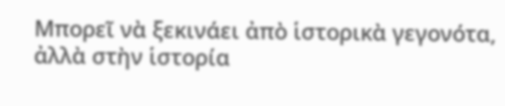Μπορεῖ νὰ ξεκινάει ἀπὸ ἱστορικὰ γεγονότα, ἀλλὰ στὴν ἱστορία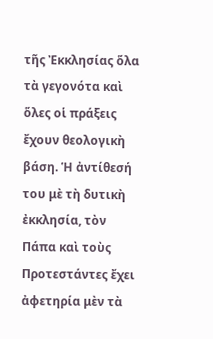τῆς Ἐκκλησίας ὅλα τὰ γεγονότα καὶ ὅλες οἱ πράξεις ἔχουν θεολογικὴ βάση. Ἡ ἀντίθεσή του μὲ τὴ δυτικὴ ἐκκλησία, τὸν Πάπα καὶ τοὺς Προτεστάντες ἔχει ἀφετηρία μὲν τὰ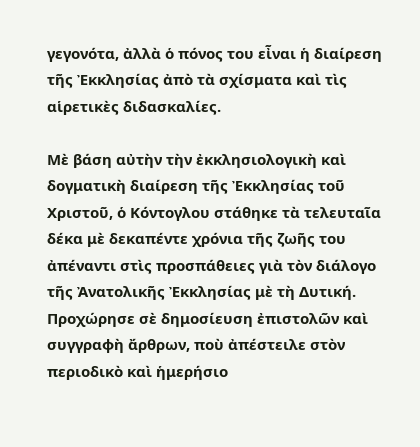γεγονότα, ἀλλὰ ὁ πόνος του εἶναι ἡ διαίρεση τῆς Ἐκκλησίας ἀπὸ τὰ σχίσματα καὶ τὶς αἱρετικὲς διδασκαλίες.

Μὲ βάση αὐτὴν τὴν ἐκκλησιολογικὴ καὶ δογματικὴ διαίρεση τῆς Ἐκκλησίας τοῦ Χριστοῦ, ὁ Κόντογλου στάθηκε τὰ τελευταῖα δέκα μὲ δεκαπέντε χρόνια τῆς ζωῆς του ἀπέναντι στὶς προσπάθειες γιὰ τὸν διάλογο τῆς Ἀνατολικῆς Ἐκκλησίας μὲ τὴ Δυτική. Προχώρησε σὲ δημοσίευση ἐπιστολῶν καὶ συγγραφὴ ἄρθρων, ποὺ ἀπέστειλε στὸν περιοδικὸ καὶ ἡμερήσιο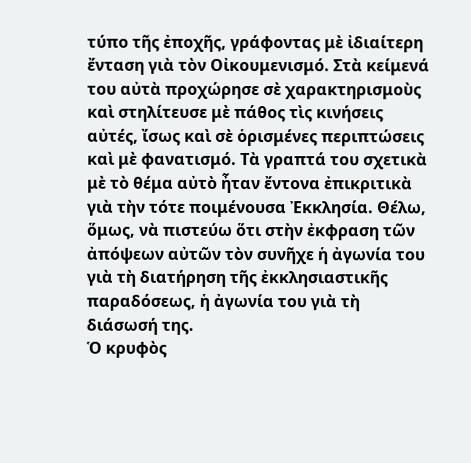τύπο τῆς ἐποχῆς, γράφοντας μὲ ἰδιαίτερη ἔνταση γιὰ τὸν Οἰκουμενισμό. Στὰ κείμενά του αὐτὰ προχώρησε σὲ χαρακτηρισμοὺς καὶ στηλίτευσε μὲ πάθος τὶς κινήσεις αὐτές, ἴσως καὶ σὲ ὁρισμένες περιπτώσεις καὶ μὲ φανατισμό. Τὰ γραπτά του σχετικὰ μὲ τὸ θέμα αὐτὸ ἦταν ἔντονα ἐπικριτικὰ γιὰ τὴν τότε ποιμένουσα Ἐκκλησία. Θέλω, ὅμως, νὰ πιστεύω ὅτι στὴν ἐκφραση τῶν ἀπόψεων αὐτῶν τὸν συνῆχε ἡ ἀγωνία του γιὰ τὴ διατήρηση τῆς ἐκκλησιαστικῆς παραδόσεως, ἡ ἀγωνία του γιὰ τὴ διάσωσή της.
Ὁ κρυφὸς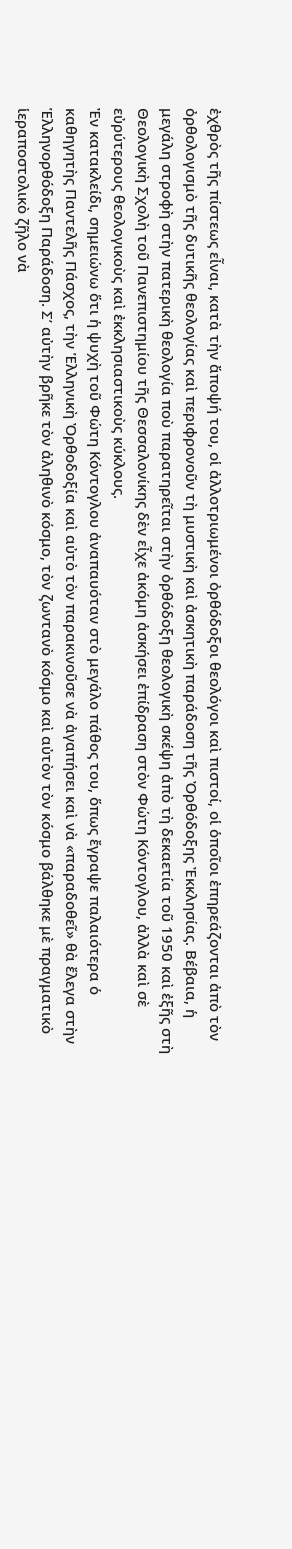ἐχθρὸς τῆς πίστεως εἶναι, κατὰ τὴν ἄποψή του, οἱ ἀλλοτριωμένοι ὀρθόδοξοι θεολόγοι καὶ πιστοί, οἱ ὁποῖοι ἐπηρεάζονται ἀπὸ τὸν ὀρθολογισμὸ τῆς δυτικῆς θεολογίας καὶ περιφρονοῦν τὴ μυστικὴ καὶ ἀσκητικὴ παράδοση τῆς Ὀρθόδοξης Ἐκκλησίας. Βέβαια, ἡ μεγάλη στροφὴ στὴν πατερικὴ θεολογία ποὺ παρατηρεῖται στὴν ὀρθόδοξη θεολογικὴ σκέψη ἀπὸ τὴ δεκαετία τοῦ 1950 καὶ ἐξῆς στὴ Θεολογικὴ Σχολὴ τοῦ Πανεπιστημίου τῆς Θεσσαλονίκης δὲν εἶχε ἀκόμη ἀσκήσει ἐπίδραση στὸν Φώτη Κόντογλου, ἀλλὰ καὶ σὲ εὐρύτερους θεολογικοὺς καὶ ἐκκλησιαστικοὺς κύκλους.
Ἐν κατακλείδι, σημειώνω ὅτι ἡ ψυχὴ τοῦ Φώτη Κόντογλου ἀναπαυόταν στὸ μεγάλο πάθος του, ὅπως ἔγραψε παλαιότερα ὁ καθηγητὴς Παντελῆς Πάσχος, τὴν Ἑλληνικὴ Ὀρθοδοξία καὶ αὐτὸ τὸν παρακινοῦσε νὰ ἀγαπήσει καὶ νὰ «παραδοθεῖ» θὰ ἔλεγα στὴν Ἑλληνορθόδοξη Παράδοση. Σ’ αὐτὴν βρῆκε τὸν ἀληθινὸ κόσμο, τὸν ζωντανὸ κόσμο καὶ αὐτὸν τὸν κόσμο βάλθηκε μὲ πραγματικὸ ἱεραποστολικὸ ζῆλο νὰ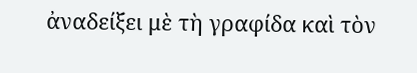ἀναδείξει μὲ τὴ γραφίδα καὶ τὸν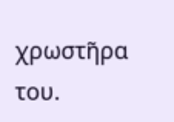χρωστῆρα του.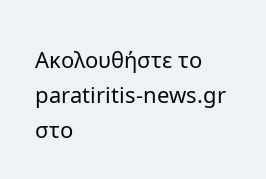Ακολουθήστε το paratiritis-news.gr στο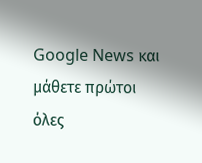Google News και μάθετε πρώτοι όλες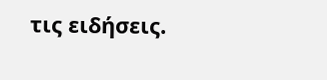τις ειδήσεις.